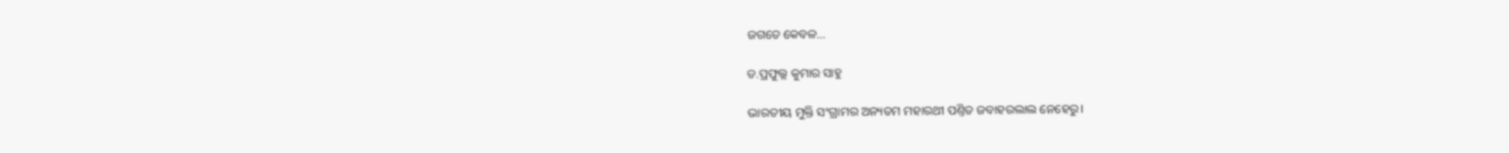ଜଗତେ କେବଳ…

ଡ.ପ୍ରଫୁଲ୍ଲ କୁମାର ସାହୁ

ଭାରତୀୟ ମୁକ୍ତି ସଂଗ୍ରାମର ଅନ୍ୟତମ ମହାରଥୀ ପଣ୍ତିତ ଜବାହରଲାଲ ନେହେରୁ।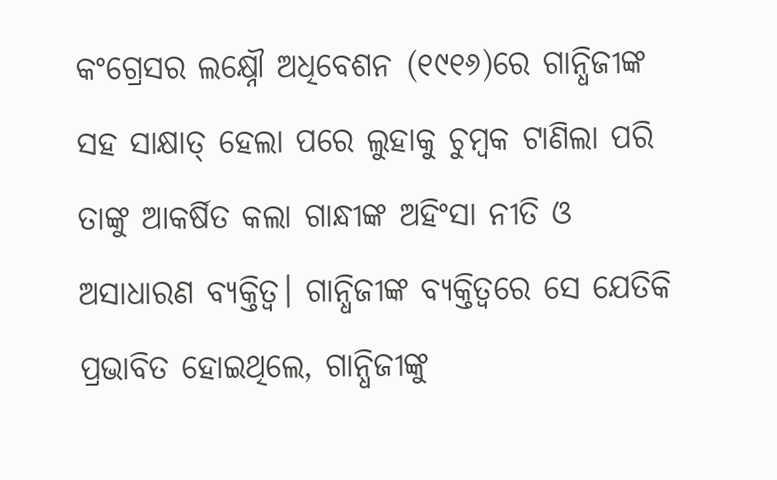କଂଗ୍ରେସର ଲକ୍ଷ୍ନୌ ଅଧିବେଶନ (୧୯୧୬)ରେ ଗାନ୍ଧିଜୀଙ୍କ ସହ ସାକ୍ଷାତ୍‌ ହେଲା ପରେ ଲୁହାକୁ ଚୁମ୍ବକ ଟାଣିଲା ପରି ତାଙ୍କୁ ଆକର୍ଷିତ କଲା ଗାନ୍ଧୀଙ୍କ ଅହିଂସା ନୀତି ଓ ଅସାଧାରଣ ବ୍ୟକ୍ତିତ୍ୱ। ଗାନ୍ଧିଜୀଙ୍କ ବ୍ୟକ୍ତିତ୍ୱରେ ସେ ଯେତିକି ପ୍ରଭାବିତ ହୋଇଥିଲେ, ଗାନ୍ଧିଜୀଙ୍କୁ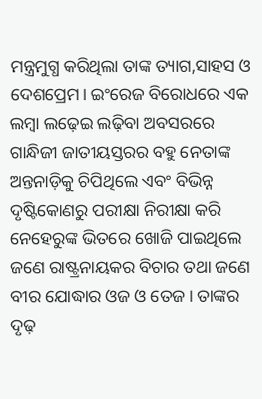ମନ୍ତ୍ରମୁଗ୍ଧ କରିଥିଲା ତାଙ୍କ ତ୍ୟାଗ,ସାହସ ଓ ଦେଶପ୍ରେମ। ଇଂରେଜ ବିରୋଧରେ ଏକ ଲମ୍ବା ଲଢ଼େଇ ଲଢ଼ିବା ଅବସରରେ ଗାନ୍ଧିଜୀ ଜାତୀୟସ୍ତରର ବହୁ ନେତାଙ୍କ ଅନ୍ତନାଡ଼ିକୁ ଚିପିଥିଲେ ଏବଂ ବିଭିନ୍ନ ଦୃଷ୍ଟିକୋଣରୁ ପରୀକ୍ଷା ନିରୀକ୍ଷା କରି ନେହେରୁଙ୍କ ଭିତରେ ଖୋଜି ପାଇଥିଲେ ଜଣେ ରାଷ୍ଟ୍ରନାୟକର ବିଚାର ତଥା ଜଣେ ବୀର ଯୋଦ୍ଧାର ଓଜ ଓ ତେଜ। ତାଙ୍କର ଦୃଢ଼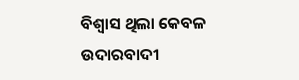ବିଶ୍ବାସ ଥିଲା କେବଳ ଉଦାରବାଦୀ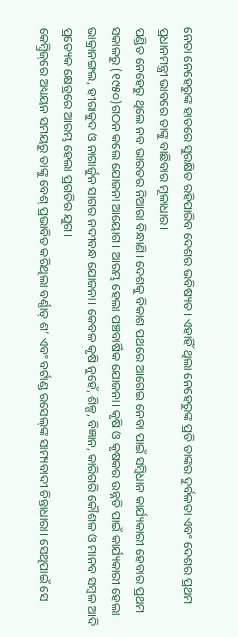ନେତା ନେହେରୁଙ୍କ ହାତରେ ସୁରକ୍ଷିତ ରହିପାରିବ ଦେଶର ଭବିଷ୍ୟତ। ଏହାହିଁ ଥିଲା ନେହେରୁଙ୍କ ପ୍ରତି ତାଙ୍କର ଦୁର୍ବଳତା ଏବଂ ଦେଶର ପ୍ରଥମ ପ୍ରଧାନମନ୍ତ୍ରୀ ଭାବରେ ତାଙ୍କୁ ବାଛିବାର ମୂଳାଧାର।
ପଣ୍ଡିତ ନେହେରୁ ଥିଲେ ନବ ଭାରତର ନିଆରା ବିନ୍ଧାଣି। ଦେଶକୁ ବିକାଶ ପଥରେ ଆଗେଇ ନେବା ପାଇଁ ସମ୍ବିଧାନ କାର୍ଯ୍ୟକାରୀ ହେବାର ପ୍ରଥମ ସକାଳରୁ (୧୯୫୦)ଗଠନ କଲେ ଯୋଜନା ଆୟୋଗ। ଆରମ୍ଭ ହେଲା ପଞ୍ଚବାର୍ଷିକ ଯୋଜନା। କୃଷି ଓ କୃଷକର ଉନ୍ନତି ପାଇଁ କାର୍ଯ୍ୟକାରୀ ହେଲା ଭାକ୍ରାନଙ୍ଗଲ, ହୀରାକୁଦ ଓ ନାଗାର୍ଜୁନ ସାଗର ନଦୀବନ୍ଧ ଯୋଜନା। କେବଳ କୃଷି ନୁହେଁ, ଶିଳ୍ପ, ବିଜ୍ଞାନ, କାରିଗରି କୌଶଳ ଓ ମାନବ ସମ୍ବଳ ଆଦି ପ୍ରତ୍ୟେକ କ୍ଷେତ୍ରରେ ଆରମ୍ଭ ହେଲା ପ୍ରଗତିର ଯୁଗ।
କେମ୍ବ୍ରିଜ୍‌ରେ ଅଧ୍ୟୟନ ସମୟରୁ ତାଙ୍କୁ ବେଶ୍‌ ପ୍ରଭାବିତ କରିଥିଲା ବର୍ଣ୍ଣାଡ୍‌ ଶ’ ଏବଂ ବର୍ଟାଣ୍ଡ ରସେଲ୍‌ଙ୍କ ସାମ୍ୟବାଦୀ ଚିନ୍ତାଧାରା। ସେଥିପାଇଁ ସେ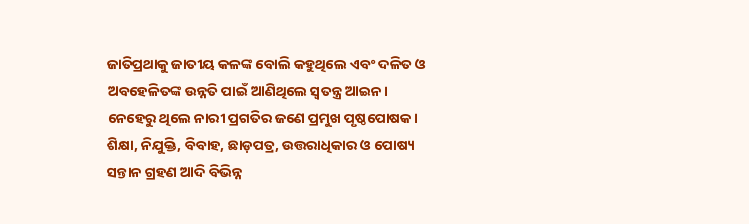ଜାତିପ୍ରଥାକୁ ଜାତୀୟ କଳଙ୍କ ବୋଲି କହୁଥିଲେ ଏବଂ ଦଳିତ ଓ ଅବହେଳିତଙ୍କ ଉନ୍ନତି ପାଇଁ ଆଣିଥିଲେ ସ୍ବତନ୍ତ୍ର ଆଇନ। ନେହେରୁ ଥିଲେ ନାରୀ ପ୍ରଗତିର ଜଣେ ପ୍ରମୁଖ ପୃଷ୍ଠପୋଷକ। ଶିକ୍ଷା, ନିଯୁକ୍ତି, ବିବାହ, ଛାଡ଼ପତ୍ର, ଉତ୍ତରାଧିକାର ଓ ପୋଷ୍ୟ ସନ୍ତାନ ଗ୍ରହଣ ଆଦି ବିଭିନ୍ନ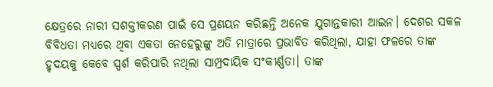କ୍ଷେତ୍ରରେ ନାରୀ ସଶକ୍ତୀକରଣ ପାଇଁ ସେ ପ୍ରଣୟନ କରିଛନ୍ତି ଅନେକ ଯୁଗାନ୍ତକାରୀ ଆଇନ। ଦେଶର ସକଳ ବିବିଧତା ମଧ୍ୟରେ ଥିବା ଏକତା ନେହେରୁଙ୍କୁ ଅତି ମାତ୍ରାରେ ପ୍ରଭାବିତ କରିଥିଲା, ଯାହା ଫଳରେ ତାଙ୍କ ହୃଦୟକୁ କେବେ ସ୍ପର୍ଶ କରିପାରି ନଥିଲା ସାମ୍ପ୍ରଦାୟିକ ସଂକୀର୍ଣ୍ଣତା। ତାଙ୍କ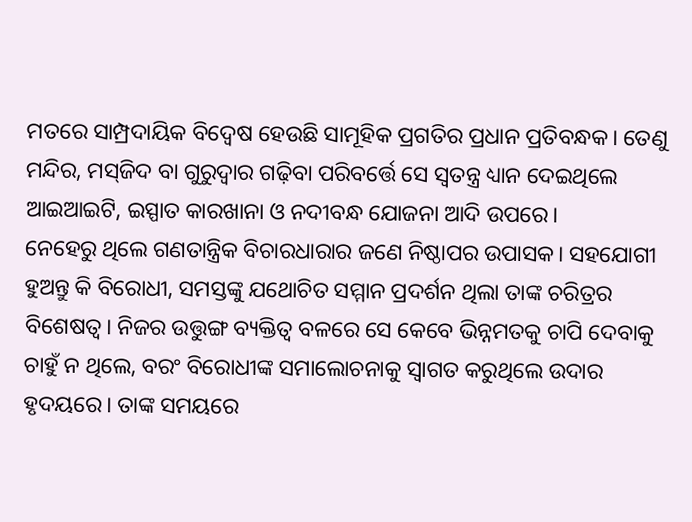ମତରେ ସାମ୍ପ୍ରଦାୟିକ ବିଦ୍ବେଷ ହେଉଛି ସାମୂହିକ ପ୍ରଗତିର ପ୍ରଧାନ ପ୍ରତିବନ୍ଧକ। ତେଣୁ ମନ୍ଦିର, ମସ୍‌ଜିଦ ବା ଗୁରୁଦ୍ୱାର ଗଢ଼ିବା ପରିବର୍ତ୍ତେ ସେ ସ୍ବତନ୍ତ୍ର ଧ୍ୟାନ ଦେଇଥିଲେ ଆଇଆଇଟି, ଇସ୍ପାତ କାରଖାନା ଓ ନଦୀବନ୍ଧ ଯୋଜନା ଆଦି ଉପରେ।
ନେହେରୁ ଥିଲେ ଗଣତାନ୍ତ୍ରିକ ବିଚାରଧାରାର ଜଣେ ନିଷ୍ଠାପର ଉପାସକ। ସହଯୋଗୀ ହୁଅନ୍ତୁ କି ବିରୋଧୀ, ସମସ୍ତଙ୍କୁ ଯଥୋଚିତ ସମ୍ମାନ ପ୍ରଦର୍ଶନ ଥିଲା ତାଙ୍କ ଚରିତ୍ରର ବିଶେଷତ୍ୱ। ନିଜର ଉତ୍ତୁଙ୍ଗ ବ୍ୟକ୍ତିତ୍ୱ ବଳରେ ସେ କେବେ ଭିନ୍ନମତକୁ ଚାପି ଦେବାକୁ ଚାହୁଁ ନ ଥିଲେ, ବରଂ ବିରୋଧୀଙ୍କ ସମାଲୋଚନାକୁ ସ୍ବାଗତ କରୁଥିଲେ ଉଦାର ହୃଦୟରେ। ତାଙ୍କ ସମୟରେ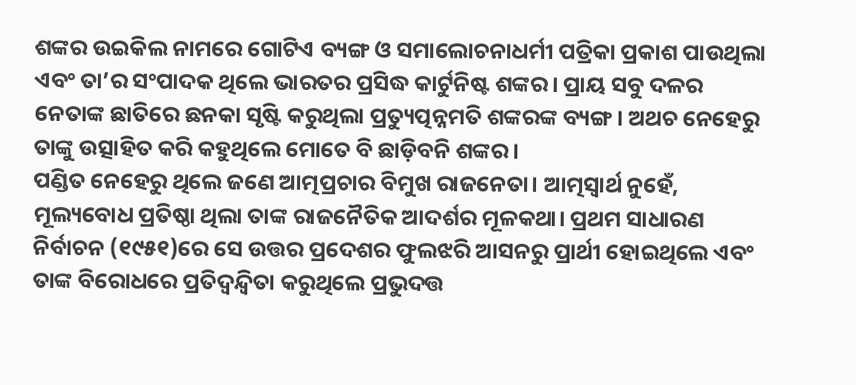ଶଙ୍କର ଉଇକିଲ ନାମରେ ଗୋଟିଏ ବ୍ୟଙ୍ଗ ଓ ସମାଲୋଚନାଧର୍ମୀ ପତ୍ରିକା ପ୍ରକାଶ ପାଉଥିଲା ଏବଂ ତା’ର ସଂପାଦକ ଥିଲେ ଭାରତର ପ୍ରସିଦ୍ଧ କାର୍ଟୁନିଷ୍ଟ ଶଙ୍କର। ପ୍ରାୟ ସବୁ ଦଳର ନେତାଙ୍କ ଛାତିରେ ଛନକା ସୃଷ୍ଟି କରୁଥିଲା ପ୍ରତ୍ୟୁତ୍ପନ୍ନମତି ଶଙ୍କରଙ୍କ ବ୍ୟଙ୍ଗ। ଅଥଚ ନେହେରୁ ତାଙ୍କୁ ଉତ୍ସାହିତ କରି କହୁଥିଲେ ମୋତେ ବି ଛାଡ଼ିବନି ଶଙ୍କର।
ପଣ୍ଡିତ ନେହେରୁ ଥିଲେ ଜଣେ ଆତ୍ମପ୍ରଚାର ବିମୁଖ ରାଜନେତା। ଆତ୍ମସ୍ବାର୍ଥ ନୁହେଁ, ମୂଲ୍ୟବୋଧ ପ୍ରତିଷ୍ଠା ଥିଲା ତାଙ୍କ ରାଜନୈତିକ ଆଦର୍ଶର ମୂଳକଥା। ପ୍ରଥମ ସାଧାରଣ ନିର୍ବାଚନ (୧୯୫୧)ରେ ସେ ଉତ୍ତର ପ୍ରଦେଶର ଫୁଲଝରି ଆସନରୁ ପ୍ରାର୍ଥୀ ହୋଇଥିଲେ ଏବଂ ତାଙ୍କ ବିରୋଧରେ ପ୍ରତିଦ୍ବନ୍ଦ୍ୱିତା କରୁଥିଲେ ପ୍ରଭୁଦତ୍ତ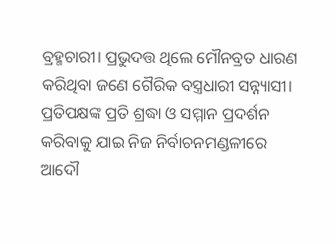ବ୍ରହ୍ମଚାରୀ। ପ୍ରଭୁଦତ୍ତ ଥିଲେ ମୌନବ୍ରତ ଧାରଣ କରିଥିବା ଜଣେ ଗୈରିକ ବସ୍ତ୍ରଧାରୀ ସନ୍ନ୍ୟାସୀ। ପ୍ରତିପକ୍ଷଙ୍କ ପ୍ରତି ଶ୍ରଦ୍ଧା ଓ ସମ୍ମାନ ପ୍ରଦର୍ଶନ କରିବାକୁ ଯାଇ ନିଜ ନିର୍ବାଚନମଣ୍ଡଳୀରେ ଆଦୌ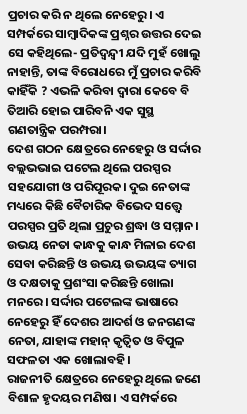ପ୍ରଚାର କରି ନ ଥିଲେ ନେହେରୁ। ଏ ସମ୍ପର୍କରେ ସାମ୍ବାଦିକଙ୍କ ପ୍ରଶ୍ନର ଉତ୍ତର ଦେଇ ସେ କହିଥିଲେ- ପ୍ରତିଦ୍ବନ୍ଦ୍ୱୀ ଯଦି ମୁହଁ ଖୋଲୁ ନାହାନ୍ତି, ତାଙ୍କ ବିରୋଧରେ ମୁଁ ପ୍ରଚାର କରିବି କାହିଁକି ? ଏଭଳି କରିବା ଦ୍ବାରା କେବେ ବି ତିଆରି ହୋଇ ପାରିବନି ଏକ ସୁସ୍ଥ ଗଣତାନ୍ତ୍ରିକ ପରମ୍ପରା।
ଦେଶ ଗଠନ କ୍ଷେତ୍ରରେ ନେହେରୁ ଓ ସର୍ଦ୍ଦାର ବଲ୍ଲଭଭାଇ ପଟେଲ ଥିଲେ ପରସ୍ପର ସହଯୋଗୀ ଓ ପରିପୂରକ। ଦୁଇ ନେତାଙ୍କ ମଧ୍ୟରେ କିଛି ବୈଚାରିକ ବିଭେଦ ସତ୍ତ୍ବେ ପରସ୍ପର ପ୍ରତି ଥିଲା ପ୍ରଚୁର ଶ୍ରଦ୍ଧା ଓ ସମ୍ମାନ। ଉଭୟ ନେତା କାନ୍ଧକୁ କାନ୍ଧ ମିଳାଇ ଦେଶ ସେବା କରିଛନ୍ତି ଓ ଉଭୟ ଉଭୟଙ୍କ ତ୍ୟାଗ ଓ ଦକ୍ଷତାକୁ ପ୍ରଶଂସା କରିଛନ୍ତି ଖୋଲା ମନରେ। ସର୍ଦ୍ଦାର ପଟେଲଙ୍କ ଭାଷାରେ ନେହେରୁ ହିଁ ଦେଶର ଆଦର୍ଶ ଓ ଜନଗଣଙ୍କ ନେତା, ଯାହାଙ୍କ ମହାନ୍‌ କୃତ୍ୱିତ ଓ ବିପୁଳ ସଫଳତା ଏକ ଖୋଲାବହି।
ରାଜନୀତି କ୍ଷେତ୍ରରେ ନେହେରୁ ଥିଲେ ଜଣେ ବିଶାଳ ହୃଦୟର ମଣିଷ। ଏ ସମ୍ପର୍କରେ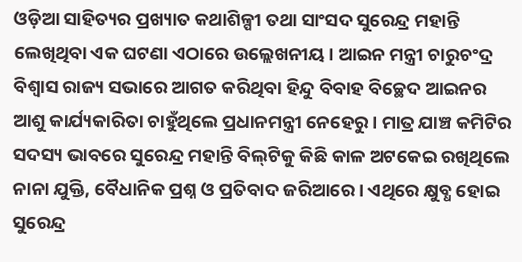ଓଡ଼ିଆ ସାହିତ୍ୟର ପ୍ରଖ୍ୟାତ କଥାଶିଳ୍ପୀ ତଥା ସାଂସଦ ସୁରେନ୍ଦ୍ର ମହାନ୍ତି ଲେଖିଥିବା ଏକ ଘଟଣା ଏଠାରେ ଉଲ୍ଲେଖନୀୟ। ଆଇନ ମନ୍ତ୍ରୀ ଚାରୁଚଂଦ୍ର ବିଶ୍ବାସ ରାଜ୍ୟ ସଭାରେ ଆଗତ କରିଥିବା ହିନ୍ଦୁ ବିବାହ ବିଚ୍ଛେଦ ଆଇନର ଆଶୁ କାର୍ଯ୍ୟକାରିତା ଚାହୁଁଥିଲେ ପ୍ରଧାନମନ୍ତ୍ରୀ ନେହେରୁ। ମାତ୍ର ଯାଞ୍ଚ କମିଟିର ସଦସ୍ୟ ଭାବରେ ସୁରେନ୍ଦ୍ର ମହାନ୍ତି ବିଲ୍‌ଟିକୁ କିଛି କାଳ ଅଟକେଇ ରଖିଥିଲେ ନାନା ଯୁକ୍ତି, ବୈଧାନିକ ପ୍ରଶ୍ନ ଓ ପ୍ରତିବାଦ ଜରିଆରେ। ଏଥିରେ କ୍ଷୁବ୍ଧ ହୋଇ ସୁରେନ୍ଦ୍ର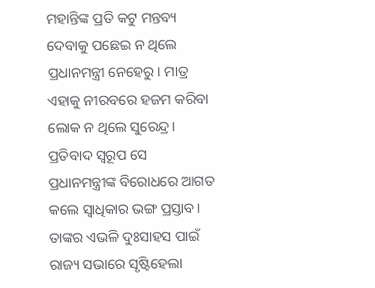ମହାନ୍ତିଙ୍କ ପ୍ରତି କଟୁ ମନ୍ତବ୍ୟ ଦେବାକୁ ପଛେଇ ନ ଥିଲେ ପ୍ରଧାନମନ୍ତ୍ରୀ ନେହେରୁ। ମାତ୍ର ଏହାକୁ ନୀରବରେ ହଜମ କରିବା ଲୋକ ନ ଥିଲେ ସୁରେନ୍ଦ୍ର। ପ୍ରତିବାଦ ସ୍ବରୂପ ସେ ପ୍ରଧାନମନ୍ତ୍ରୀଙ୍କ ବିରୋଧରେ ଆଗତ କଲେ ସ୍ବାଧିକାର ଭଙ୍ଗ ପ୍ରସ୍ତାବ। ତାଙ୍କର ଏଭଳି ଦୁଃସାହସ ପାଇଁ ରାଜ୍ୟ ସଭାରେ ସୃଷ୍ଟିହେଲା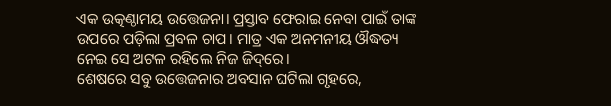ଏକ ଉତ୍କଣ୍ଠାମୟ ଉତ୍ତେଜନା। ପ୍ରସ୍ତାବ ଫେରାଇ ନେବା ପାଇଁ ତାଙ୍କ ଉପରେ ପଡ଼ିଲା ପ୍ରବଳ ଚାପ। ମାତ୍ର ଏକ ଅନମନୀୟ ଔଦ୍ଧତ୍ୟ ନେଇ ସେ ଅଟଳ ରହିଲେ ନିଜ ଜିଦ୍‌ରେ।
ଶେଷରେ ସବୁ ଉତ୍ତେଜନାର ଅବସାନ ଘଟିଲା ଗୃହରେ,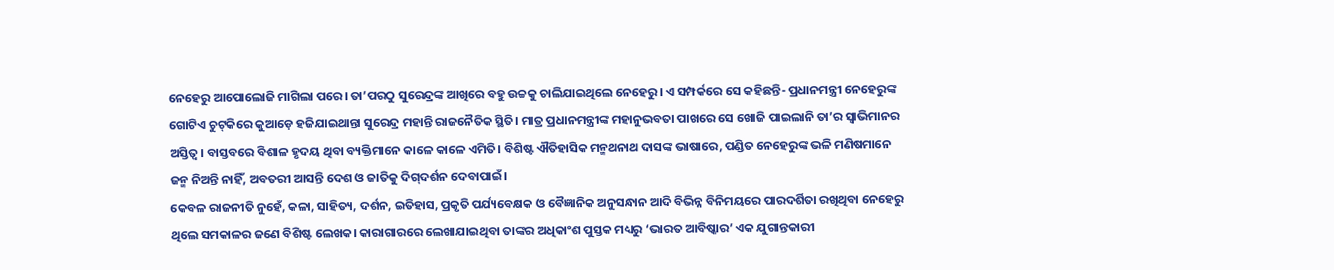ନେହେରୁ ଆପୋଲୋଜି ମାଗିଲା ପରେ। ତା’ପରଠୁ ସୁରେନ୍ଦ୍ରଙ୍କ ଆଖିରେ ବହୁ ଉଚ୍ଚକୁ ଚାଲିଯାଇଥିଲେ ନେହେରୁ। ଏ ସମ୍ପର୍କରେ ସେ କହିଛନ୍ତି- ପ୍ରଧାନମନ୍ତ୍ରୀ ନେହେରୁଙ୍କ ଗୋଟିଏ ଚୁଟ୍‌କିରେ କୁଆଡ଼େ ହଜିଯାଇଥାନ୍ତା ସୁରେନ୍ଦ୍ର ମହାନ୍ତି ରାଜନୈତିକ ସ୍ଥିତି। ମାତ୍ର ପ୍ରଧାନମନ୍ତ୍ରୀଙ୍କ ମହାନୁଭବତା ପାଖରେ ସେ ଖୋଜି ପାଇଲାନି ତା’ର ସ୍ବାଭିମାନର ଅସ୍ତିତ୍ୱ। ବାସ୍ତବରେ ବିଶାଳ ହୃଦୟ ଥିବା ବ୍ୟକ୍ତିମାନେ କାଳେ କାଳେ ଏମିତି। ବିଶିଷ୍ଟ ଐତିହାସିକ ମନ୍ମଥନାଥ ଦାସଙ୍କ ଭାଷାରେ, ପଣ୍ଡିତ ନେହେରୁଙ୍କ ଭଳି ମଣିଷମାନେ ଜନ୍ମ ନିଅନ୍ତି ନାହିଁ, ଅବତରୀ ଆସନ୍ତି ଦେଶ ଓ ଜାତିକୁ ଦିଗ୍‌ଦର୍ଶନ ଦେବାପାଇଁ।
କେବଳ ରାଜନୀତି ନୁହେଁ, କଳା, ସାହିତ୍ୟ, ଦର୍ଶନ, ଇତିହାସ, ପ୍ରକୃତି ପର୍ଯ୍ୟବେକ୍ଷକ ଓ ବୈଜ୍ଞାନିକ ଅନୁସନ୍ଧାନ ଆଦି ବିଭିନ୍ନ ବିନିମୟରେ ପାରଦର୍ଶିତା ରଖିଥିବା ନେହେରୁ ଥିଲେ ସମକାଳର ଜଣେ ବିଶିଷ୍ଟ ଲେଖକ। କାରାଗାରରେ ଲେଖାଯାଇଥିବା ତାଙ୍କର ଅଧିକାଂଶ ପୁସ୍ତକ ମଧ୍ୟରୁ ‘ଭାରତ ଆବିଷ୍କାର’ ଏକ ଯୁଗାନ୍ତକାରୀ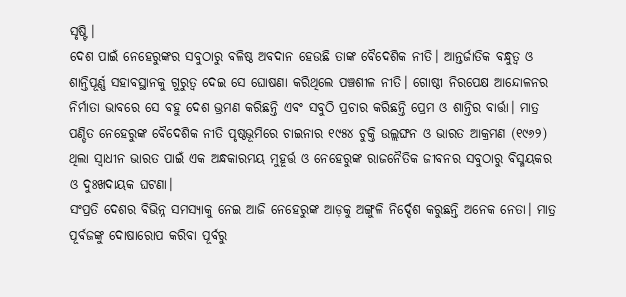ସୃଷ୍ଟି।
ଦେଶ ପାଇଁ ନେହେରୁଙ୍କର ସବୁଠାରୁ ବଳିଷ୍ଠ ଅବଦାନ ହେଉଛି ତାଙ୍କ ବୈଦେଶିକ ନୀତି। ଆନ୍ତର୍ଜାତିକ ବନ୍ଧୁତ୍ୱ ଓ ଶାନ୍ତିପୂର୍ଣ୍ଣ ସହାବସ୍ଥାନକୁ ଗୁରୁତ୍ୱ ଦେଇ ସେ ଘୋଷଣା କରିଥିଲେ ପଞ୍ଚଶୀଳ ନୀତି। ଗୋଷ୍ଠୀ ନିରପେକ୍ଷ ଆନ୍ଦୋଳନର ନିର୍ମାତା ଭାବରେ ସେ ବହୁ ଦେଶ ଭ୍ରମଣ କରିଛନ୍ତି ଏବଂ ସବୁଠି ପ୍ରଚାର କରିଛନ୍ତି ପ୍ରେମ ଓ ଶାନ୍ତିର ବାର୍ତ୍ତା। ମାତ୍ର ପଣ୍ଡିତ ନେହେରୁଙ୍କ ବୈଦେଶିକ ନୀତି ପୃଷ୍ଠଭୂମିରେ ଚାଇନାର ୧୯୫୪ ଚୁକ୍ତି ଉଲ୍ଲଙ୍ଘନ ଓ ଭାରତ ଆକ୍ରମଣ (୧୯୬୨) ଥିଲା ସ୍ବାଧୀନ ଭାରତ ପାଇଁ ଏକ ଅନ୍ଧକାରମୟ ମୁହୂର୍ତ୍ତ ଓ ନେହେରୁଙ୍କ ରାଜନୈତିକ ଜୀବନର ସବୁଠାରୁ ବିସ୍ମୟକର ଓ ଦୁଃଖଦାୟକ ଘଟଣା।
ସଂପ୍ରତି ଦେଶର ବିଭିନ୍ନ ସମସ୍ୟାକୁ ନେଇ ଆଜି ନେହେରୁଙ୍କ ଆଡ଼କୁ ଅଙ୍ଗୁଳି ନିର୍ଦ୍ଦେଶ କରୁଛନ୍ତି ଅନେକ ନେତା। ମାତ୍ର ପୂର୍ବଜଙ୍କୁ ଦୋଷାରୋପ କରିବା ପୂର୍ବରୁ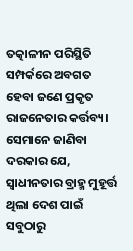ତତ୍କାଳୀନ ପରିସ୍ଥିତି ସମ୍ପର୍କରେ ଅବଗତ ହେବା ଜଣେ ପ୍ରକୃତ ରାଜନେତାର କର୍ତ୍ତବ୍ୟ। ସେମାନେ ଜାଣିବା ଦରକାର ଯେ, ସ୍ବାଧୀନତାର ବ୍ରାହ୍ମ ମୁହୂର୍ତ୍ତ ଥିଲା ଦେଶ ପାଇଁ ସବୁଠାରୁ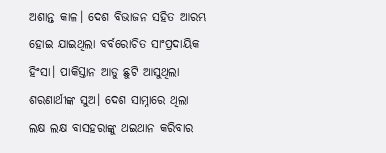ଅଶାନ୍ତ କାଳ। ଦେଶ ବିଭାଜନ ସହିତ ଆରମ୍ଭ ହୋଇ ଯାଇଥିଲା ବର୍ବରୋଚିତ ସାଂପ୍ରଦାୟିକ ହିଂସା। ପାକିସ୍ତାନ ଆଡୁ ଛୁଟି ଆସୁଥିଲା ଶରଣାର୍ଥୀଙ୍କ ସୁଅ। ଦେଶ ସାମ୍ନାରେ ଥିଲା ଲକ୍ଷ ଲକ୍ଷ ବାସହରାଙ୍କୁ ଥଇଥାନ କରିବାର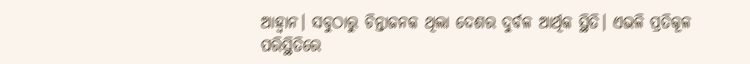ଆହ୍ବାନ। ସବୁଠାରୁ ଚିନ୍ତାଜନକ ଥିଲା ଦେଶର ଦୁର୍ବଳ ଆର୍ଥିକ ସ୍ଥିତି। ଏଭଳି ପ୍ରତିକୂଳ ପରିସ୍ଥିତିରେ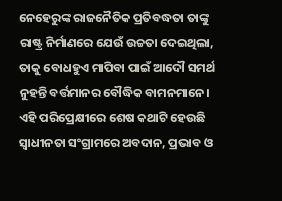ନେହେରୁଙ୍କ ରାଜନୈତିକ ପ୍ରତିବଦ୍ଧତା ତାଙ୍କୁ ରାଷ୍ଟ୍ର ନିର୍ମାଣରେ ଯେଉଁ ଉଚ୍ଚତା ଦେଇଥିଲା, ତାକୁ ବୋଧହୁଏ ମାପିବା ପାଇଁ ଆଦୌ ସମର୍ଥ ନୁହନ୍ତି ବର୍ତ୍ତମାନର ବୌଦ୍ଧିକ ବାମନମାନେ। ଏହି ପରିପ୍ରେକ୍ଷୀରେ ଶେଷ କଥାଟି ହେଉଛି ସ୍ବାଧୀନତା ସଂଗ୍ରାମରେ ଅବଦାନ, ପ୍ରଭାବ ଓ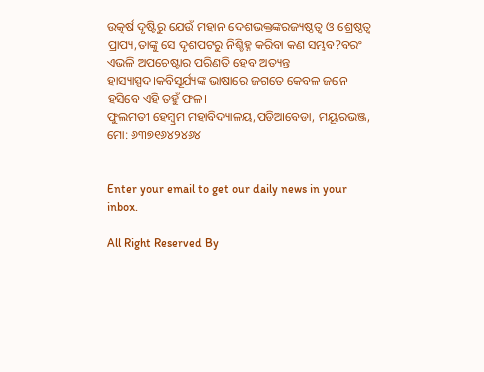ଉତ୍କର୍ଷ ଦୃଷ୍ଟିରୁ ଯେଉଁ ମହାନ ଦେଶଭକ୍ତଙ୍କରଜ୍ୟଷ୍ଠତ୍ୱ ଓ ଶ୍ରେଷ୍ଠତ୍ୱ ପ୍ରାପ୍ୟ,ତାଙ୍କୁ ସେ ଦୃଶପଟରୁ ନିଶ୍ଚିହ୍ନ କରିବା କଣ ସମ୍ଭବ?ବରଂ ଏଭଳି ଅପଚେଷ୍ଟାର ପରିଣତି ହେବ ଅତ୍ୟନ୍ତ ହାସ୍ୟାସ୍ପଦ।କବିସୂର୍ଯ୍ୟଙ୍କ ଭାଷାରେ ଜଗତେ କେବଳ ଜନେ ହସିବେ ଏହି ତହୁଁ ଫଳ।
ଫୁଲମତୀ ହେମ୍ବ୍ରମ ମହାବିଦ୍ୟାଳୟ,ପଡିଆବେଡା, ମୟୂରଭଞ୍ଜ, ମୋ: ୬୩୭୧୬୪୨୪୬୪


Enter your email to get our daily news in your inbox.

All Right Reserved By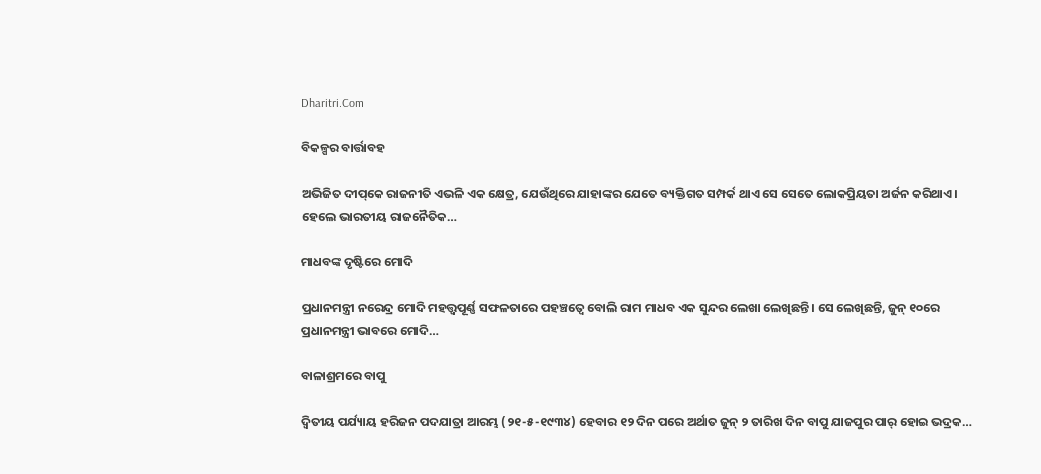Dharitri.Com

ବିକଳ୍ପର ବାର୍ତ୍ତାବହ

ଅଭିଜିତ ଦୀପ୍‌କେ ରାଜନୀତି ଏଭଳି ଏକ କ୍ଷେତ୍ର, ଯେଉଁଥିରେ ଯାହାଙ୍କର ଯେତେ ବ୍ୟକ୍ତିଗତ ସମ୍ପର୍କ ଥାଏ ସେ ସେତେ ଲୋକପ୍ରିୟତା ଅର୍ଜନ କରିଥାଏ। ହେଲେ ଭାରତୀୟ ରାଜନୈତିକ…

ମାଧବଙ୍କ ଦୃଷ୍ଟିରେ ମୋଦି

ପ୍ରଧାନମନ୍ତ୍ରୀ ନରେନ୍ଦ୍ର ମୋଦି ମହତ୍ତ୍ୱପୂର୍ଣ୍ଣ ସଫଳତାରେ ପହଞ୍ଚତ୍ୱେ ବୋଲି ରାମ ମାଧବ ଏକ ସୁନ୍ଦର ଲେଖା ଲେଖିଛନ୍ତି। ସେ ଲେଖିଛନ୍ତି, ଜୁନ୍‌ ୧୦ରେ ପ୍ରଧାନମନ୍ତ୍ରୀ ଭାବରେ ମୋଦି…

ବାଳାଶ୍ରମରେ ବାପୁ

ଦ୍ବିତୀୟ ପର୍ଯ୍ୟାୟ ହରିଜନ ପଦଯାତ୍ରା ଆରମ୍ଭ (୨୧-୫-୧୯୩୪) ହେବାର ୧୨ ଦିନ ପରେ ଅର୍ଥାତ ଜୁନ୍‌ ୨ ତାରିଖ ଦିନ ବାପୁ ଯାଜପୁର ପାର୍‌ ହୋଇ ଭଦ୍ରକ…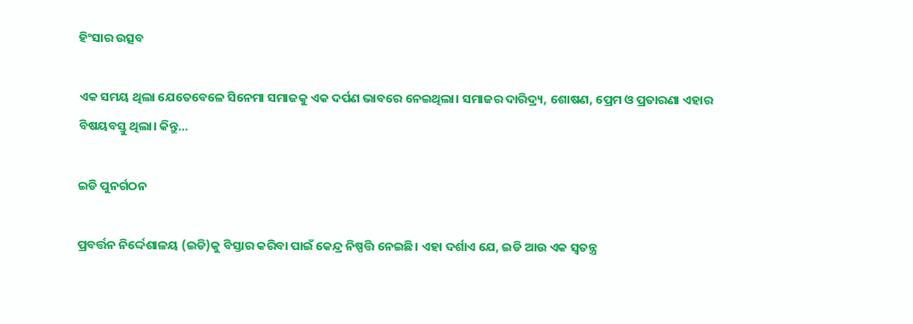ହିଂସାର ଉତ୍ସବ

ଏକ ସମୟ ଥିଲା ଯେତେବେଳେ ସିନେମା ସମାଜକୁ ଏକ ଦର୍ପଣ ଭାବରେ ନେଇଥିଲା। ସମାଜର ଦାରିଦ୍ର୍ୟ, ଶୋଷଣ, ପ୍ରେମ ଓ ପ୍ରତାରଣା ଏହାର ବିଷୟବସ୍ତୁ ଥିଲା। କିନ୍ତୁ…

ଇଡି ପୁନର୍ଗଠନ

ପ୍ରବର୍ତ୍ତନ ନିର୍ଦ୍ଦେଶାଳୟ (ଇଡି)କୁ ବିସ୍ତାର କରିବା ପାଇଁ କେନ୍ଦ୍ର ନିଷ୍ପତ୍ତି ନେଇଛି। ଏହା ଦର୍ଶାଏ ଯେ, ଇଡି ଆଉ ଏକ ସ୍ବତନ୍ତ୍ର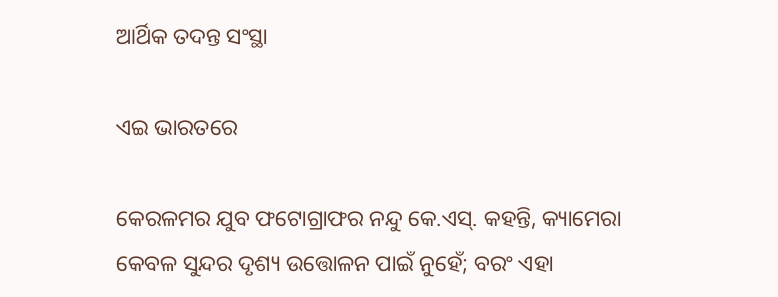ଆର୍ଥିକ ତଦନ୍ତ ସଂସ୍ଥା

ଏଇ ଭାରତରେ

କେରଳମର ଯୁବ ଫଟୋଗ୍ରାଫର ନନ୍ଦୁ କେ.ଏସ୍‌. କହନ୍ତି, କ୍ୟାମେରା କେବଳ ସୁନ୍ଦର ଦୃଶ୍ୟ ଉତ୍ତୋଳନ ପାଇଁ ନୁହେଁ; ବରଂ ଏହା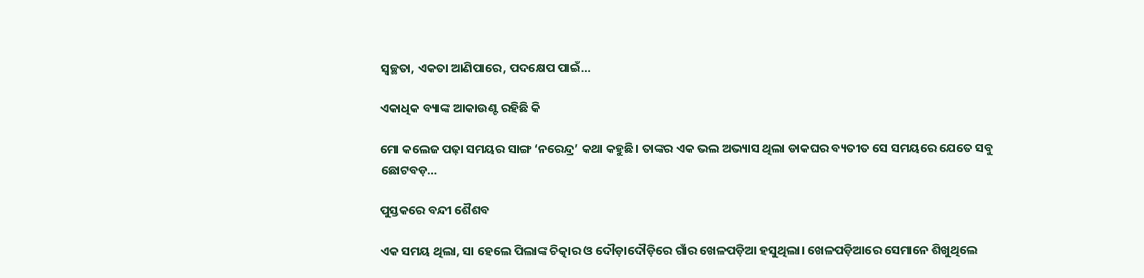ସ୍ବଚ୍ଛତା, ଏକତା ଆଣିପାରେ, ପଦକ୍ଷେପ ପାଇଁ…

ଏକାଧିକ ବ୍ୟାଙ୍କ ଆକାଉଣ୍ଟ ରହିଛି କି

ମୋ କଲେଜ ପଢ଼ା ସମୟର ସାଙ୍ଗ ‘ନରେନ୍ଦ୍ର’ କଥା କହୁଛି। ତାଙ୍କର ଏକ ଭଲ ଅଭ୍ୟାସ ଥିଲା ଡାକଘର ବ୍ୟତୀତ ସେ ସମୟରେ ଯେତେ ସବୁ ଛୋଟବଡ଼…

ପୁସ୍ତକରେ ବନ୍ଦୀ ଶୈଶବ

ଏକ ସମୟ ଥିଲା, ସା ହେଲେ ପିଲାଙ୍କ ଚିତ୍କାର ଓ ଦୌଡ଼ାଦୌଡ଼ିରେ ଗାଁର ଖେଳପଡ଼ିଆ ହସୁଥିଲା। ଖେଳପଡ଼ିଆରେ ସେମାନେ ଶିଖୁଥିଲେ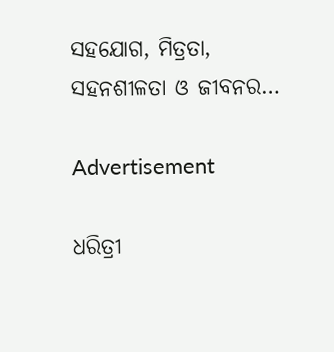ସହଯୋଗ, ମିତ୍ରତା, ସହନଶୀଳତା ଓ ଜୀବନର…

Advertisement

ଧରିତ୍ରୀ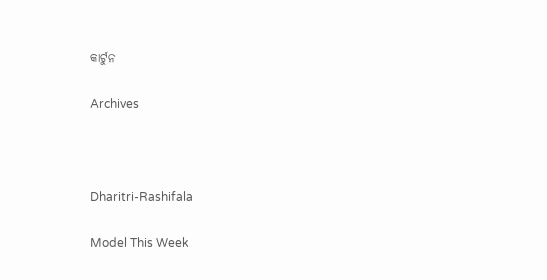କାର୍ଟୁନ

Archives



Dharitri-Rashifala

Model This Week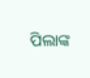ପିଲାଙ୍କ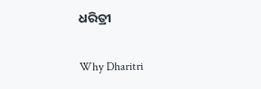ଧରିତ୍ରୀ

Why Dharitri